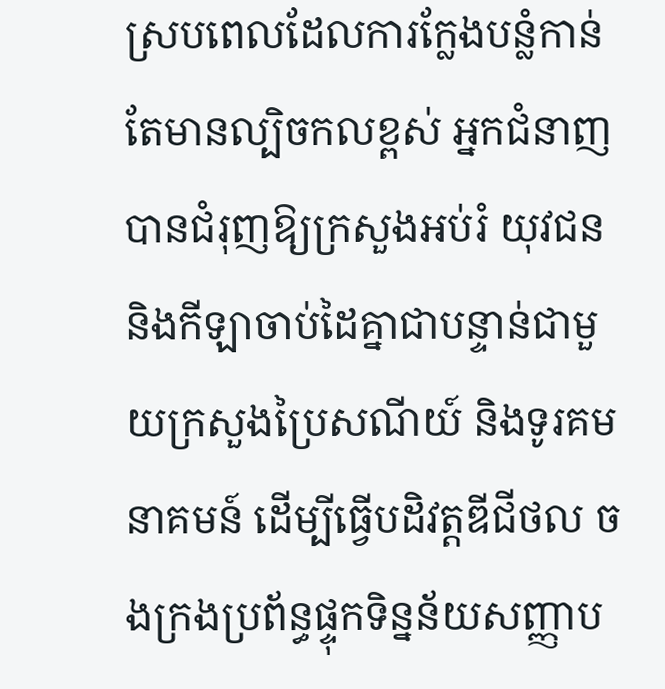ស្របពេលដែលការក្លែងបន្លំកាន់តែមានល្បិចកលខ្ពស់ អ្នកជំនាញបានជំរុញឱ្យក្រសួងអប់រំ យុវជន និងកីឡាចាប់ដៃគ្នាជាបន្ទាន់ជាមួយក្រសួងប្រៃសណីយ៍ និងទូរគមនាគមន៍ ដើម្បីធ្វើបដិវត្តឌីជីថល ចងក្រងប្រព័ន្ធផ្ទុកទិន្នន័យសញ្ញាប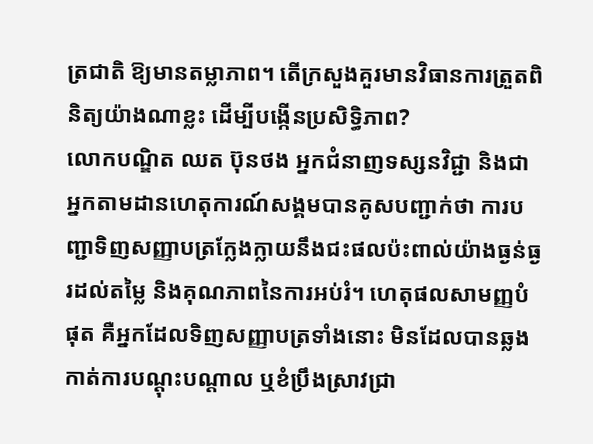ត្រជាតិ ឱ្យមានតម្លាភាព។ តើក្រសួងគួរមានវិធានការត្រួតពិនិត្យយ៉ាងណាខ្លះ ដើម្បីបង្កើនប្រសិទ្ធិភាព?
លោកបណ្ឌិត ឈត ប៊ុនថង អ្នកជំនាញទស្សនវិជ្ជា និងជាអ្នកតាមដានហេតុការណ៍សង្គមបានគូសបញ្ជាក់ថា ការបញ្ជាទិញសញ្ញាបត្រក្លែងក្លាយនឹងជះផលប៉ះពាល់យ៉ាងធ្ងន់ធ្ងរដល់តម្លៃ និងគុណភាពនៃការអប់រំ។ ហេតុផលសាមញ្ញបំផុត គឺអ្នកដែលទិញសញ្ញាបត្រទាំងនោះ មិនដែលបានឆ្លងកាត់ការបណ្តុះបណ្តាល ឬខំប្រឹងស្រាវជ្រា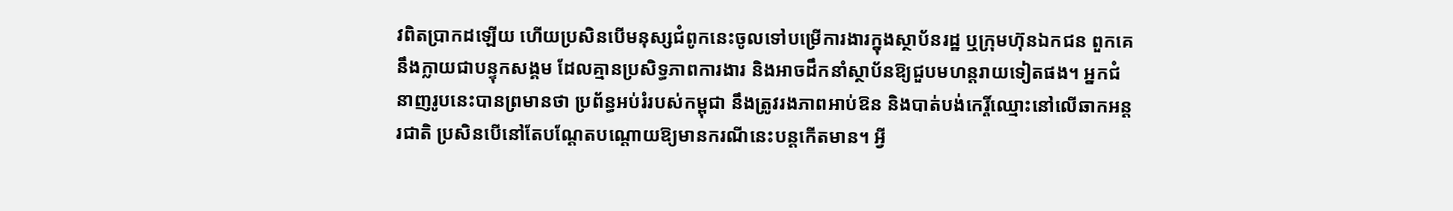វពិតប្រាកដឡើយ ហើយប្រសិនបើមនុស្សជំពូកនេះចូលទៅបម្រើការងារក្នុងស្ថាប័នរដ្ឋ ឬក្រុមហ៊ុនឯកជន ពួកគេនឹងក្លាយជាបន្ទុកសង្គម ដែលគ្មានប្រសិទ្ធភាពការងារ និងអាចដឹកនាំស្ថាប័នឱ្យជួបមហន្តរាយទៀតផង។ អ្នកជំនាញរូបនេះបានព្រមានថា ប្រព័ន្ធអប់រំរបស់កម្ពុជា នឹងត្រូវរងភាពអាប់ឱន និងបាត់បង់កេរ្តិ៍ឈ្មោះនៅលើឆាកអន្តរជាតិ ប្រសិនបើនៅតែបណ្តែតបណ្តោយឱ្យមានករណីនេះបន្តកើតមាន។ អ្វី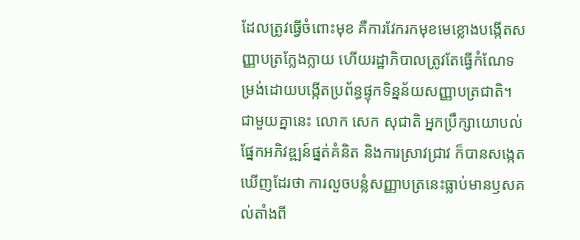ដែលត្រូវធ្វើចំពោះមុខ គឺការវែករកមុខមេខ្លោងបង្កើតសញ្ញាបត្រក្លែងក្លាយ ហើយរដ្ឋាភិបាលត្រូវតែធ្វើកំណែទម្រង់ដោយបង្កើតប្រព័ន្ធផ្ទុកទិន្នន័យសញ្ញាបត្រជាតិ។
ជាមួយគ្នានេះ លោក សេក សុជាតិ អ្នកប្រឹក្សាយោបល់ផ្នែកអភិវឌ្ឍន៍ផ្នត់គំនិត និងការស្រាវជ្រាវ ក៏បានសង្កេតឃើញដែរថា ការលួចបន្លំសញ្ញាបត្រនេះធ្លាប់មានឫសគល់តាំងពី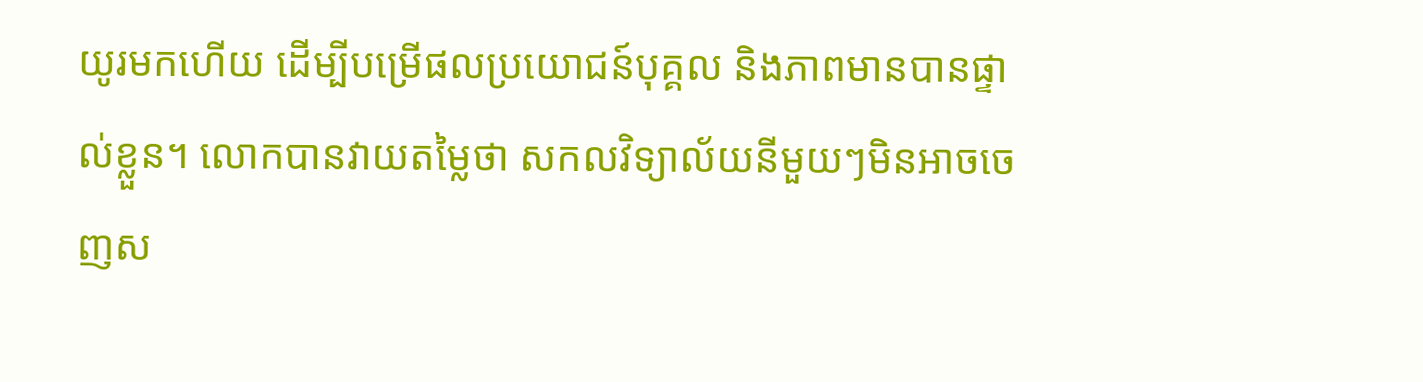យូរមកហើយ ដើម្បីបម្រើផលប្រយោជន៍បុគ្គល និងភាពមានបានផ្ទាល់ខ្លួន។ លោកបានវាយតម្លៃថា សកលវិទ្យាល័យនីមួយៗមិនអាចចេញស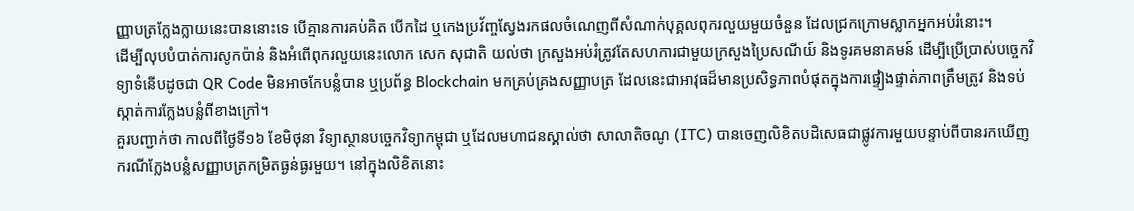ញ្ញាបត្រក្លែងក្លាយនេះបាននោះទេ បើគ្មានការគប់គិត បើកដៃ ឬកេងប្រវ័ញ្ចស្វែងរកផលចំណេញពីសំណាក់បុគ្គលពុករលួយមួយចំនួន ដែលជ្រកក្រោមស្លាកអ្នកអប់រំនោះ។
ដើម្បីលុបបំបាត់ការសូកប៉ាន់ និងអំពើពុករលួយនេះលោក សេក សុជាតិ យល់ថា ក្រសួងអប់រំត្រូវតែសហការជាមួយក្រសួងប្រៃសណីយ៍ និងទូរគមនាគមន៍ ដើម្បីប្រើប្រាស់បច្ចេកវិទ្យាទំនើបដូចជា QR Code មិនអាចកែបន្លំបាន ឬប្រព័ន្ធ Blockchain មកគ្រប់គ្រងសញ្ញាបត្រ ដែលនេះជាអាវុធដ៏មានប្រសិទ្ធភាពបំផុតក្នុងការផ្ទៀងផ្ទាត់ភាពត្រឹមត្រូវ និងទប់ស្កាត់ការក្លែងបន្លំពីខាងក្រៅ។
គួរបញ្ជាក់ថា កាលពីថ្ងៃទី១៦ ខែមិថុនា វិទ្យាស្ថានបច្ចេកវិទ្យាកម្ពុជា ឬដែលមហាជនស្គាល់ថា សាលាតិចណូ (ITC) បានចេញលិខិតបដិសេធជាផ្លូវការមួយបន្ទាប់ពីបានរកឃើញករណីក្លែងបន្លំសញ្ញាបត្រកម្រិតធ្ងន់ធ្ងរមួយ។ នៅក្នុងលិខិតនោះ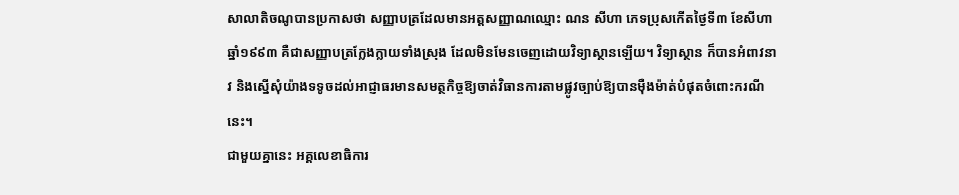សាលាតិចណូបានប្រកាសថា សញ្ញាបត្រដែលមានអត្តសញ្ញាណឈ្មោះ ណន សីហា ភេទប្រុសកើតថ្ងៃទី៣ ខែសីហា ឆ្នាំ១៩៩៣ គឺជាសញ្ញាបត្រក្លែងក្លាយទាំងស្រុង ដែលមិនមែនចេញដោយវិទ្យាស្ថានឡើយ។ វិទ្យាស្ថាន ក៏បានអំពាវនាវ និងស្នើសុំយ៉ាងទទូចដល់អាជ្ញាធរមានសមត្ថកិច្ចឱ្យចាត់វិធានការតាមផ្លូវច្បាប់ឱ្យបានម៉ឺងម៉ាត់បំផុតចំពោះករណីនេះ។
ជាមួយគ្នានេះ អគ្គលេខាធិការ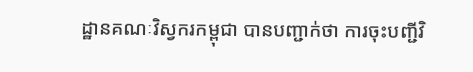ដ្ឋានគណៈវិស្វករកម្ពុជា បានបញ្ជាក់ថា ការចុះបញ្ជីវិ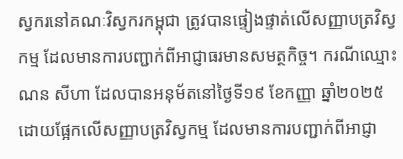ស្វករនៅគណៈវិស្វករកម្ពុជា ត្រូវបានផ្ទៀងផ្ទាត់លើសញ្ញាបត្រវិស្វកម្ម ដែលមានការបញ្ជាក់ពីអាជ្ញាធរមានសមត្ថកិច្ច។ ករណីឈ្មោះ ណន សីហា ដែលបានអនុម័តនៅថ្ងៃទី១៩ ខែកញ្ញា ឆ្នាំ២០២៥ ដោយផ្អែកលើសញ្ញាបត្រវិស្វកម្ម ដែលមានការបញ្ជាក់ពីអាជ្ញា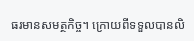ធរមានសមត្ថកិច្ច។ ក្រោយពីទទួលបានលិ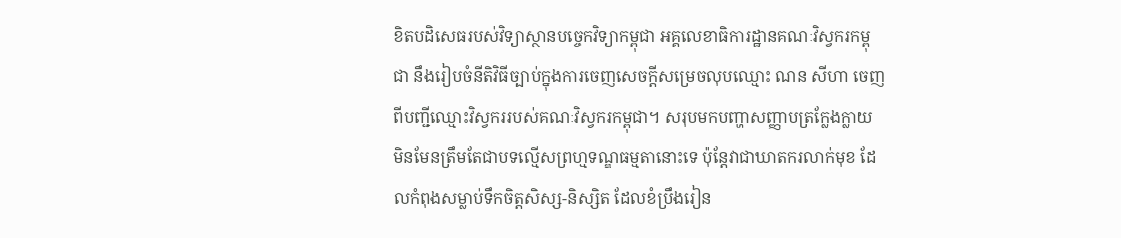ខិតបដិសេធរបស់វិទ្យាស្ថានបច្ចេកវិទ្យាកម្ពុជា អគ្គលេខាធិការដ្ឋានគណៈវិស្វករកម្ពុជា នឹងរៀបចំនីតិវិធីច្បាប់ក្នុងការចេញសេចក្ដីសម្រេចលុបឈ្មោះ ណន សីហា ចេញពីបញ្ជីឈ្មោះវិស្វកររបស់គណៈវិស្វករកម្ពុជា។ សរុបមកបញ្ហាសញ្ញាបត្រក្លែងក្លាយ មិនមែនត្រឹមតែជាបទល្មើសព្រហ្មទណ្ឌធម្មតានោះទេ ប៉ុន្តែវាជាឃាតករលាក់មុខ ដែលកំពុងសម្លាប់ទឹកចិត្តសិស្ស-និស្សិត ដែលខំប្រឹងរៀន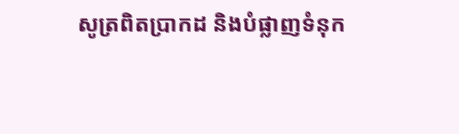សូត្រពិតប្រាកដ និងបំផ្លាញទំនុក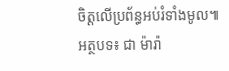ចិត្តលើប្រព័ន្ធអប់រំទាំងមូល៕
អត្ថបទ៖ ជា ម៉ារ៉ា